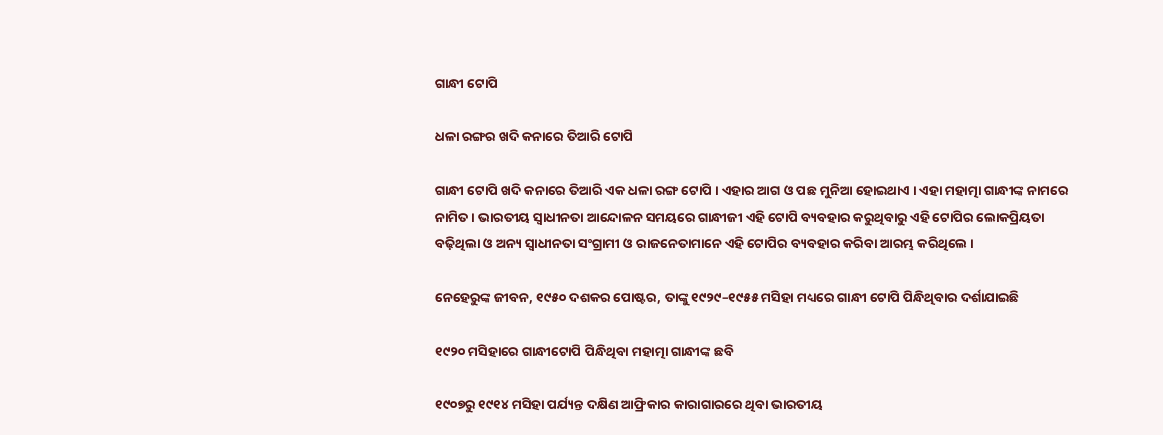ଗାନ୍ଧୀ ଟୋପି

ଧଳା ରଙ୍ଗର ଖଦି କନାରେ ତିଆରି ଟୋପି

ଗାନ୍ଧୀ ଟୋପି ଖଦି କନାରେ ତିଆରି ଏକ ଧଳା ରଙ୍ଗ ଟୋପି । ଏହାର ଆଗ ଓ ପଛ ମୁନିଆ ହୋଇଥାଏ । ଏହା ମହାତ୍ମା ଗାନ୍ଧୀଙ୍କ ନାମରେ ନାମିତ । ଭାରତୀୟ ସ୍ୱାଧୀନତା ଆନ୍ଦୋଳନ ସମୟରେ ଗାନ୍ଧୀଜୀ ଏହି ଟୋପି ବ୍ୟବହାର କରୁଥିବାରୁ ଏହି ଟୋପିର ଲୋକପ୍ରିୟତା ବଢ଼ିଥିଲା ଓ ଅନ୍ୟ ସ୍ୱାଧୀନତା ସଂଗ୍ରାମୀ ଓ ରାଜନେତାମାନେ ଏହି ଟୋପିର ବ୍ୟବହାର କରିବା ଆରମ୍ଭ କରିଥିଲେ ।

ନେହେରୁଙ୍କ ଜୀବନ, ୧୯୫୦ ଦଶକର ପୋଷ୍ଟର, ତାଙ୍କୁ ୧୯୨୯–୧୯୫୫ ମସିହା ମଧ୍ୟରେ ଗାନ୍ଧୀ ଟୋପି ପିନ୍ଧିଥିବାର ଦର୍ଶାଯାଇଛି

୧୯୨୦ ମସିହାରେ ଗାନ୍ଧୀଟୋପି ପିନ୍ଧିଥିବା ମହାତ୍ମା ଗାନ୍ଧୀଙ୍କ ଛବି

୧୯୦୭ରୁ ୧୯୧୪ ମସିହା ପର୍ଯ୍ୟନ୍ତ ଦକ୍ଷିଣ ଆଫ୍ରିକାର କାରାଗାରରେ ଥିବା ଭାରତୀୟ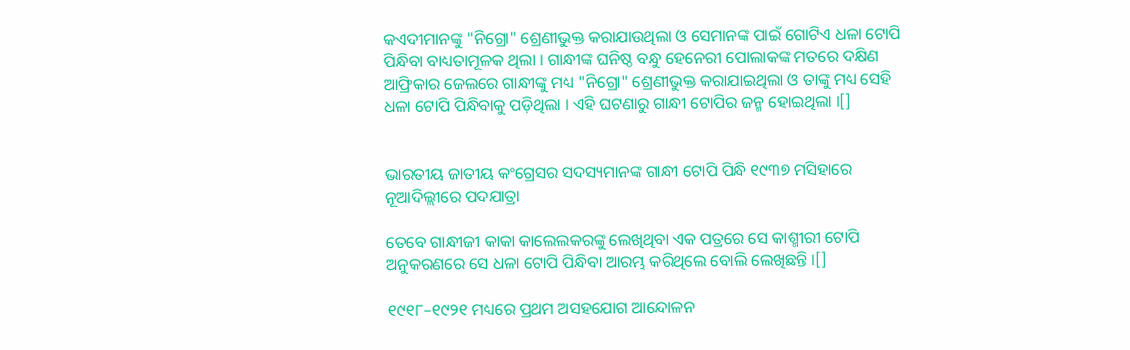କଏଦୀମାନଙ୍କୁ "ନିଗ୍ରୋ" ଶ୍ରେଣୀଭୁକ୍ତ କରାଯାଉଥିଲା ଓ ସେମାନଙ୍କ ପାଇଁ ଗୋଟିଏ ଧଳା ଟୋପି ପିନ୍ଧିବା ବାଧ୍ୟତାମୂଳକ ଥିଲା । ଗାନ୍ଧୀଙ୍କ ଘନିଷ୍ଠ ବନ୍ଧୁ ହେନେରୀ ପୋଲାକଙ୍କ ମତରେ ଦକ୍ଷିଣ ଆଫ୍ରିକାର ଜେଲରେ ଗାନ୍ଧୀଙ୍କୁ ମଧ୍ୟ "ନିଗ୍ରୋ" ଶ୍ରେଣୀଭୁକ୍ତ କରାଯାଇଥିଲା ଓ ତାଙ୍କୁ ମଧ୍ୟ ସେହି ଧଳା ଟୋପି ପିନ୍ଧିବାକୁ ପଡ଼ିଥିଲା । ଏହି ଘଟଣାରୁ ଗାନ୍ଧୀ ଟୋପିର ଜନ୍ମ ହୋଇଥିଲା ।[]


ଭାରତୀୟ ଜାତୀୟ କଂଗ୍ରେସର ସଦସ୍ୟମାନଙ୍କ ଗାନ୍ଧୀ ଟୋପି ପିନ୍ଧି ୧୯୩୭ ମସିହାରେ ନୂଆଦିଲ୍ଲୀରେ ପଦଯାତ୍ରା

ତେବେ ଗାନ୍ଧୀଜୀ କାକା କାଲେଲକରଙ୍କୁ ଲେଖିଥିବା ଏକ ପତ୍ରରେ ସେ କାଶ୍ମୀରୀ ଟୋପି ଅନୁକରଣରେ ସେ ଧଳା ଟୋପି ପିନ୍ଧିବା ଆରମ୍ଭ କରିଥିଲେ ବୋଲି ଲେଖିଛନ୍ତି ।[]

୧୯୧୮–୧୯୨୧ ମଧ୍ୟରେ ପ୍ରଥମ ଅସହଯୋଗ ଆନ୍ଦୋଳନ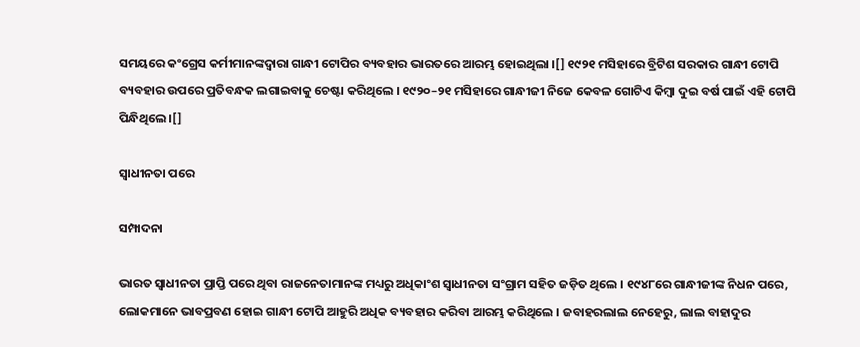ସମୟରେ କଂଗ୍ରେସ କର୍ମୀମାନଙ୍କଦ୍ୱାରା ଗାନ୍ଧୀ ଟୋପିର ବ୍ୟବହାର ଭାରତରେ ଆରମ୍ଭ ହୋଇଥିଲା ।[] ୧୯୨୧ ମସିହାରେ ବ୍ରିଟିଶ ସରକାର ଗାନ୍ଧୀ ଟୋପି ବ୍ୟବହାର ଉପରେ ପ୍ରତିବନ୍ଧକ ଲଗାଇବାକୁ ଚେଷ୍ଟା କରିଥିଲେ । ୧୯୨୦–୨୧ ମସିହାରେ ଗାନ୍ଧୀଜୀ ନିଜେ କେବଳ ଗୋଟିଏ କିମ୍ବା ଦୁଇ ବର୍ଷ ପାଇଁ ଏହି ଟୋପି ପିନ୍ଧିଥିଲେ ।[]

ସ୍ୱାଧୀନତା ପରେ

ସମ୍ପାଦନା

ଭାରତ ସ୍ୱାଧୀନତା ପ୍ରାପ୍ତି ପରେ ଥିବା ରାଜନେତାମାନଙ୍କ ମଧ୍ୟରୁ ଅଧିକାଂଶ ସ୍ୱାଧୀନତା ସଂଗ୍ରାମ ସହିତ ଜଡ଼ିତ ଥିଲେ । ୧୯୪୮ରେ ଗାନ୍ଧୀଜୀଙ୍କ ନିଧନ ପରେ, ଲୋକମାନେ ଭାବପ୍ରବଣ ହୋଇ ଗାନ୍ଧୀ ଟୋପି ଆହୁରି ଅଧିକ ବ୍ୟବହାର କରିବା ଆରମ୍ଭ କରିଥିଲେ । ଜବାହରଲାଲ ନେହେରୁ, ଲାଲ ବାହାଦୁର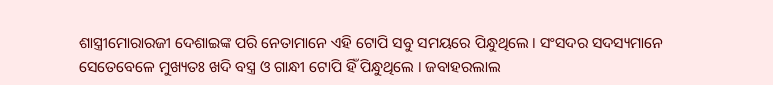ଶାସ୍ତ୍ରୀମୋରାରଜୀ ଦେଶାଇଙ୍କ ପରି ନେତାମାନେ ଏହି ଟୋପି ସବୁ ସମୟରେ ପିନ୍ଧୁଥିଲେ । ସଂସଦର ସଦସ୍ୟମାନେ ସେତେବେଳେ ମୁଖ୍ୟତଃ ଖଦି ବସ୍ତ୍ର ଓ ଗାନ୍ଧୀ ଟୋପି ହିଁ ପିନ୍ଧୁଥିଲେ । ଜବାହରଲାଲ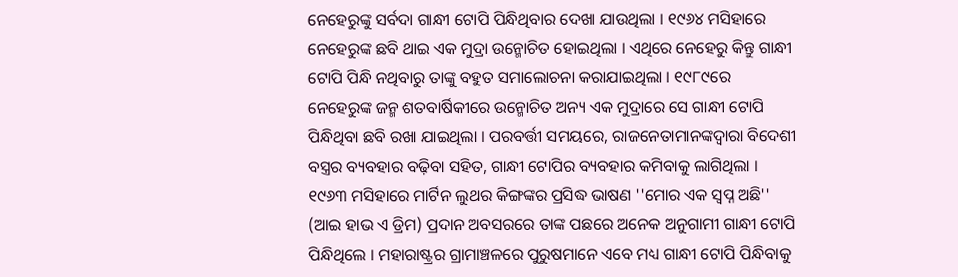ନେହେରୁଙ୍କୁ ସର୍ବଦା ଗାନ୍ଧୀ ଟୋପି ପିନ୍ଧିଥିବାର ଦେଖା ଯାଉଥିଲା । ୧୯୬୪ ମସିହାରେ ନେହେରୁଙ୍କ ଛବି ଥାଇ ଏକ ମୁଦ୍ରା ଉନ୍ମୋଚିତ ହୋଇଥିଲା । ଏଥିରେ ନେହେରୁ କିନ୍ତୁ ଗାନ୍ଧୀ ଟୋପି ପିନ୍ଧି ନଥିବାରୁ ତାଙ୍କୁ ବହୁତ ସମାଲୋଚନା କରାଯାଇଥିଲା । ୧୯୮୯ରେ ନେହେରୁଙ୍କ ଜନ୍ମ ଶତବାର୍ଷିକୀରେ ଉନ୍ମୋଚିତ ଅନ୍ୟ ଏକ ମୁଦ୍ରାରେ ସେ ଗାନ୍ଧୀ ଟୋପି ପିନ୍ଧିଥିବା ଛବି ରଖା ଯାଇଥିଲା । ପରବର୍ତ୍ତୀ ସମୟରେ, ରାଜନେତାମାନଙ୍କଦ୍ୱାରା ବିଦେଶୀ ବସ୍ତ୍ରର ବ୍ୟବହାର ବଢ଼ିବା ସହିତ, ଗାନ୍ଧୀ ଟୋପିର ବ୍ୟବହାର କମିବାକୁ ଲାଗିଥିଲା । ୧୯୬୩ ମସିହାରେ ମାର୍ଟିନ ଲୁଥର କିଙ୍ଗଙ୍କର ପ୍ରସିଦ୍ଧ ଭାଷଣ ''ମୋର ଏକ ସ୍ୱପ୍ନ ଅଛି'' (ଆଇ ହାଭ ଏ ଡ୍ରିମ) ପ୍ରଦାନ ଅବସରରେ ତାଙ୍କ ପଛରେ ଅନେକ ଅନୁଗାମୀ ଗାନ୍ଧୀ ଟୋପି ପିନ୍ଧିଥିଲେ । ମହାରାଷ୍ଟ୍ରର ଗ୍ରାମାଞ୍ଚଳରେ ପୁରୁଷମାନେ ଏବେ ମଧ୍ୟ ଗାନ୍ଧୀ ଟୋପି ପିନ୍ଧିବାକୁ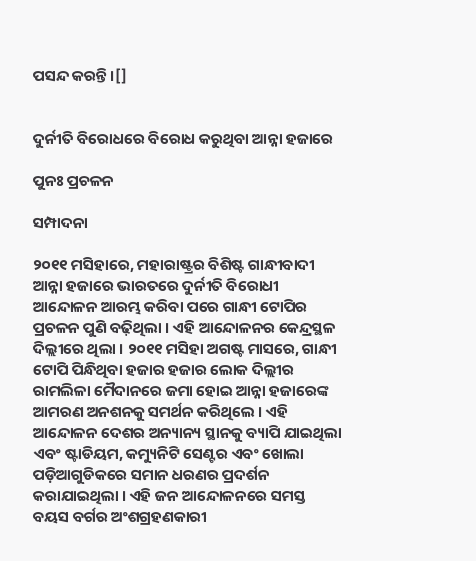ପସନ୍ଦ କରନ୍ତି ।[]


ଦୁର୍ନୀତି ବିରୋଧରେ ବିରୋଧ କରୁଥିବା ଆନ୍ନା ହଜାରେ

ପୁନଃ ପ୍ରଚଳନ

ସମ୍ପାଦନା

୨୦୧୧ ମସିହାରେ, ମହାରାଷ୍ଟ୍ରର ବିଶିଷ୍ଟ ଗାନ୍ଧୀବାଦୀ ଆନ୍ନା ହଜାରେ ଭାରତରେ ଦୁର୍ନୀତି ବିରୋଧୀ ଆନ୍ଦୋଳନ ଆରମ୍ଭ କରିବା ପରେ ଗାନ୍ଧୀ ଟୋପିର ପ୍ରଚଳନ ପୁଣି ବଢ଼ିଥିଲା । ଏହି ଆନ୍ଦୋଳନର କେନ୍ଦ୍ରସ୍ଥଳ ଦିଲ୍ଲୀରେ ଥିଲା । ୨୦୧୧ ମସିହା ଅଗଷ୍ଟ ମାସରେ, ଗାନ୍ଧୀ ଟୋପି ପିନ୍ଧିଥିବା ହଜାର ହଜାର ଲୋକ ଦିଲ୍ଲୀର ରାମଲିଳା ମୈଦାନରେ ଜମା ହୋଇ ଆନ୍ନା ହଜାରେଙ୍କ ଆମରଣ ଅନଶନକୁ ସମର୍ଥନ କରିଥିଲେ । ଏହି ଆନ୍ଦୋଳନ ଦେଶର ଅନ୍ୟାନ୍ୟ ସ୍ଥାନକୁ ବ୍ୟାପି ଯାଇଥିଲା ଏବଂ ଷ୍ଟାଡିୟମ, କମ୍ୟୁନିଟି ସେଣ୍ଟର ଏବଂ ଖୋଲା ପଡ଼ିଆଗୁଡିକରେ ସମାନ ଧରଣର ପ୍ରଦର୍ଶନ କରାଯାଇଥିଲା । ଏହି ଜନ ଆନ୍ଦୋଳନରେ ସମସ୍ତ ବୟସ ବର୍ଗର ଅଂଶଗ୍ରହଣକାରୀ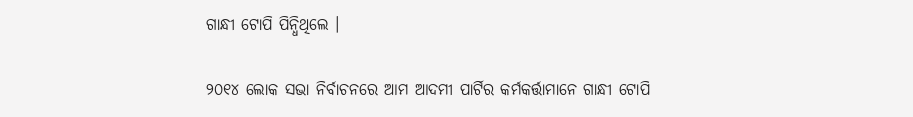ଗାନ୍ଧୀ ଟୋପି ପିନ୍ଧିଥିଲେ ।

୨୦୧୪ ଲୋକ ସଭା ନିର୍ବାଚନରେ ଆମ ଆଦମୀ ପାର୍ଟିର କର୍ମକର୍ତ୍ତାମାନେ ଗାନ୍ଧୀ ଟୋପି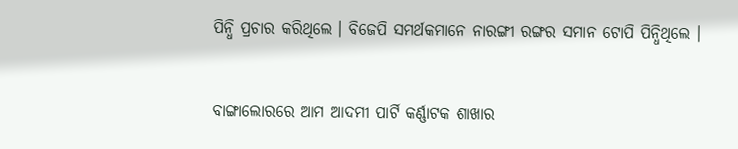ପିନ୍ଧି ପ୍ରଚାର କରିଥିଲେ । ବିଜେପି ସମର୍ଥକମାନେ ନାରଙ୍ଗୀ ରଙ୍ଗର ସମାନ ଟୋପି ପିନ୍ଧିଥିଲେ ।


ବାଙ୍ଗାଲୋରରେ ଆମ ଆଦମୀ ପାର୍ଟି କର୍ଣ୍ଣାଟକ ଶାଖାର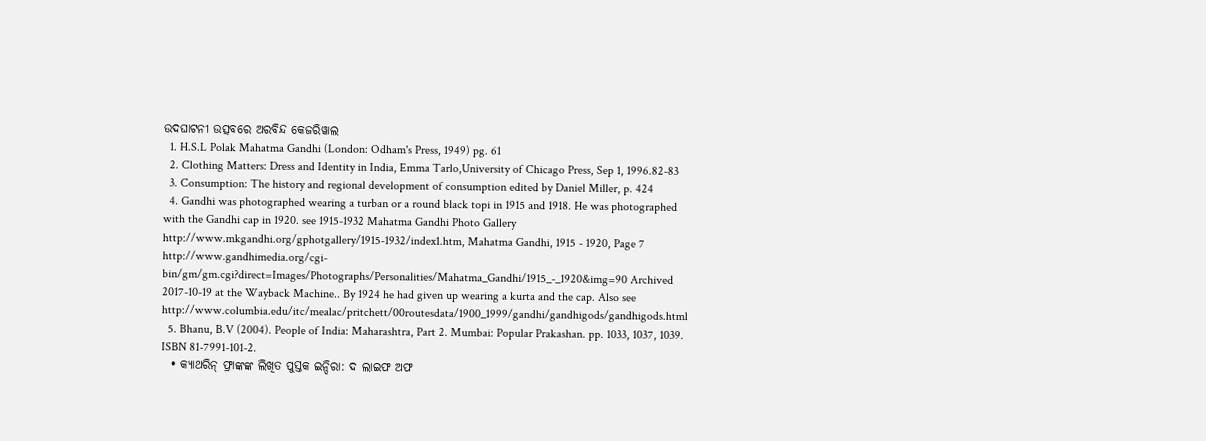ଉଦଘାଟନୀ ଉତ୍ସବରେ ଅରବିନ୍ଦ କେଜରିୱାଲ
  1. H.S.L Polak Mahatma Gandhi (London: Odham's Press, 1949) pg. 61
  2. Clothing Matters: Dress and Identity in India, Emma Tarlo,University of Chicago Press, Sep 1, 1996.82-83
  3. Consumption: The history and regional development of consumption edited by Daniel Miller, p. 424
  4. Gandhi was photographed wearing a turban or a round black topi in 1915 and 1918. He was photographed with the Gandhi cap in 1920. see 1915-1932 Mahatma Gandhi Photo Gallery http://www.mkgandhi.org/gphotgallery/1915-1932/index1.htm, Mahatma Gandhi, 1915 - 1920, Page 7 http://www.gandhimedia.org/cgi-bin/gm/gm.cgi?direct=Images/Photographs/Personalities/Mahatma_Gandhi/1915_-_1920&img=90 Archived 2017-10-19 at the Wayback Machine.. By 1924 he had given up wearing a kurta and the cap. Also see http://www.columbia.edu/itc/mealac/pritchett/00routesdata/1900_1999/gandhi/gandhigods/gandhigods.html
  5. Bhanu, B.V (2004). People of India: Maharashtra, Part 2. Mumbai: Popular Prakashan. pp. 1033, 1037, 1039. ISBN 81-7991-101-2.
  • କ୍ୟାଥରିନ୍ ଫ୍ରାଙ୍କଙ୍କ ଲିଖିତ ପୁସ୍ତକ ଇନ୍ଦିରା: ଦ ଲାଇଫ ଅଫ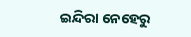ଇନ୍ଦିରା ନେହେରୁ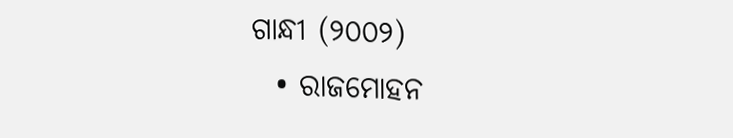ଗାନ୍ଧୀ (୨୦୦୨)
  • ରାଜମୋହନ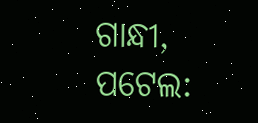ଗାନ୍ଧୀ, ପଟେଲ: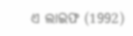ଏ ଲାଇଫ (1992)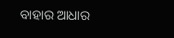ବାହାର ଆଧାର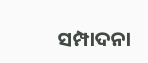ସମ୍ପାଦନା